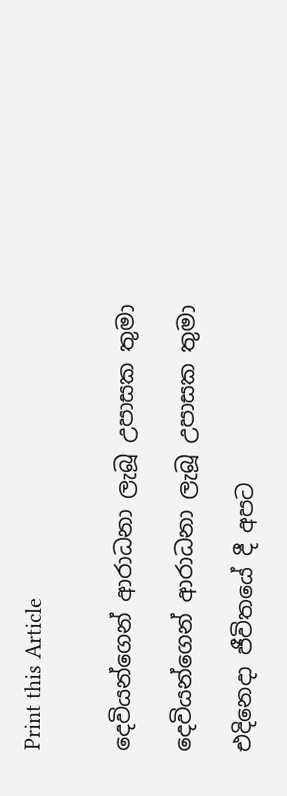Print this Article


දෙවියන්ගෙන් ආරාධනා ලැබූ උපාසක තුමා

දෙවියන්ගෙන් ආරාධනා ලැබූ උපාසක තුමා

එදිනෙදා ජීවිතයේ දී අපට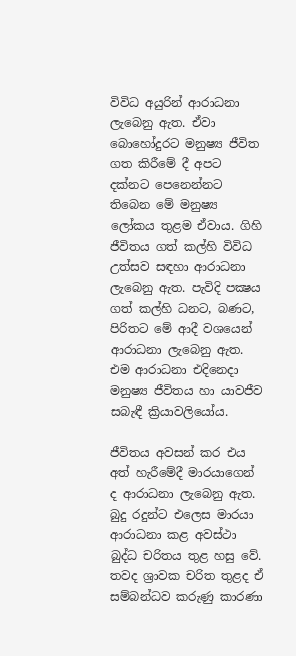විවිධ අයුරින් ආරාධනා ලැබෙනු ඇත. ඒවා බොහෝදුරට මනුෂ්‍ය ජීවිත ගත කිරීමේ දී අපට දක්නට පෙනෙන්නට තිබෙන මේ මනුෂ්‍ය ලෝකය තුළම ඒවාය. ගිහි ජීවිතය ගත් කල්හි විවිධ උත්සව සඳහා ආරාධනා ලැබෙනු ඇත. පැවිදි පක්‍ෂය ගත් කල්හි ධනට, බණට, පිරිතට මේ ආදී වශයෙන් ආරාධනා ලැබෙනු ඇත. එම ආරාධනා එදිනෙදා මනුෂ්‍ය ජීවිතය හා යාවජීව සබැඳී ක්‍රියාවලියෝය.

ජීවිතය අවසන් කර එය අත් හැරීමේදී මාරයාගෙන් ද ආරාධනා ලැබෙනු ඇත. බුදු රදුන්ට එලෙස මාරයා ආරාධනා කළ අවස්ථා බුද්ධ චරිතය තුළ හසු වේ. තවද ශ්‍රාවක චරිත තුළද ඒ සම්බන්ධව කරුණු කාරණා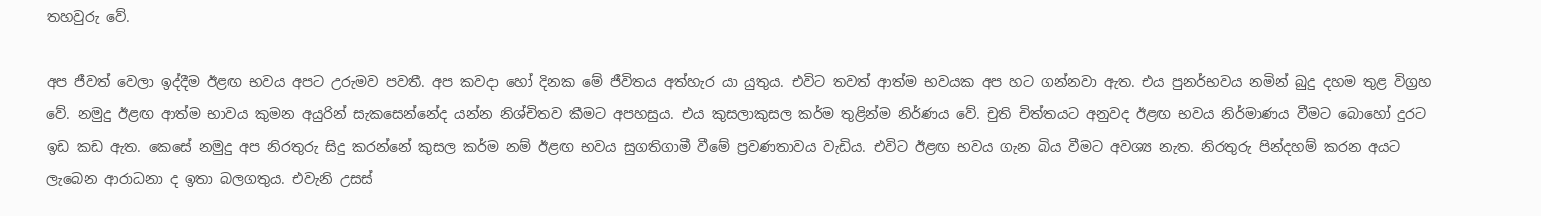තහවුරු වේ.

අප ජීවත් වෙලා ඉද්දීම ඊළඟ භවය අපට උරුමව පවතී. අප කවදා හෝ දිනක මේ ජීවිතය අත්හැර යා යුතුය. එවිට තවත් ආත්ම භවයක අප හට ගන්නවා ඇත. එය පුනර්භවය නමින් බුදු දහම තුළ විග්‍රහ වේ. නමුදු ඊළඟ ආත්ම භාවය කුමන අයුරින් සැකසෙන්නේද යන්න නිශ්චිතව කීමට අපහසුය. එය කුසලාකුසල කර්ම තුළින්ම නිර්ණය වේ. චුති චිත්තයට අනුවද ඊළඟ භවය නිර්මාණය වීමට බොහෝ දුරට ඉඩ කඩ ඇත. කෙසේ නමුදු අප නිරතුරු සිදු කරන්නේ කුසල කර්ම නම් ඊළඟ භවය සුගතිගාමී වීමේ ප්‍රවණතාවය වැඩිය. එවිට ඊළඟ භවය ගැන බිය වීමට අවශ්‍ය නැත. නිරතුරු පින්දහම් කරන අයට ලැබෙන ආරාධනා ද ඉතා බලගතුය. එවැනි උසස්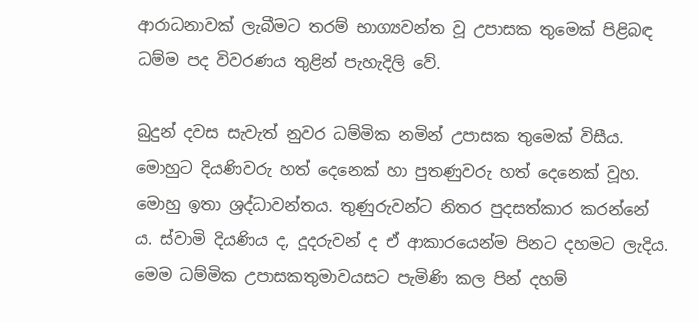ආරාධනාවක් ලැබීමට තරම් භාග්‍යවන්ත වූ උපාසක තුමෙක් පිළිබඳ ධම්ම පද විවරණය තුළින් පැහැදිලි වේ.

බුදුන් දවස සැවැත් නුවර ධම්මික නමින් උපාසක තුමෙක් විසීය. මොහුට දියණිවරු හත් දෙනෙක් හා පුතණුවරු හත් දෙනෙක් වූහ. මොහු ඉතා ශ්‍රද්ධාවන්තය. තුණුරුවන්ට නිතර පුදසත්කාර කරන්නේ ය. ස්වාමි දියණිය ද, දූදරුවන් ද ඒ ආකාරයෙන්ම පිනට දහමට ලැදිය. මෙම ධම්මික උපාසකතුමාවයසට පැමිණි කල පින් දහම්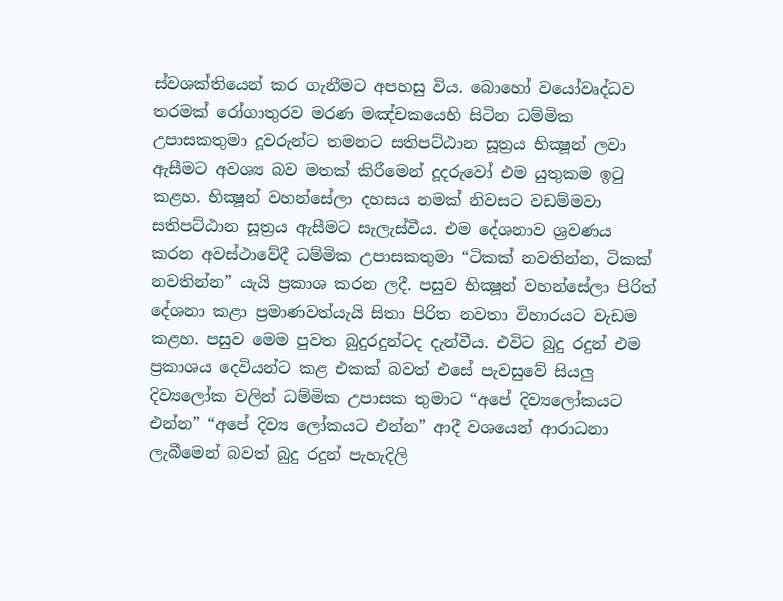ස්වශක්තියෙන් කර ගැනීමට අපහසු විය. බොහෝ වයෝවෘද්ධව තරමක් රෝගාතුරව මරණ මඤ්චකයෙහි සිටින ධම්මික උපාසකතුමා දූවරුන්ට තමනට සතිපට්ඨාන සූත්‍රය භික්‍ෂූන් ලවා ඇසීමට අවශ්‍ය බව මතක් කිරීමෙන් දූදරුවෝ එම යුතුකම ඉටු කළහ. භික්‍ෂූන් වහන්සේලා දහසය නමක් නිවසට වඩම්මවා සතිපට්ඨාන සූත්‍රය ඇසීමට සැලැස්වීය. එම දේශනාව ශ්‍රවණය කරන අවස්ථාවේදී ධම්මික උපාසකතුමා “ටිකක් නවතින්න, ටිකක් නවතින්න” යැයි ප්‍රකාශ කරන ලදී. පසුව භික්‍ෂූන් වහන්සේලා පිරිත් දේශනා කළා ප්‍රමාණවත්යැයි සිතා පිරිත නවතා විහාරයට වැඩම කළහ. පසුව මෙම පුවත බුදුරදුන්ටද දැන්වීය. එවිට බුදු රදුන් එම ප්‍රකාශය දෙවියන්ට කළ එකක් බවත් එසේ පැවසුවේ සියලු දිව්‍යලෝක වලින් ධම්මික උපාසක තුමාට “අපේ දිව්‍යලෝකයට එන්න” “අපේ දිව්‍ය ලෝකයට එන්න” ආදී වශයෙන් ආරාධනා ලැබීමෙන් බවත් බුදු රදුන් පැහැදිලි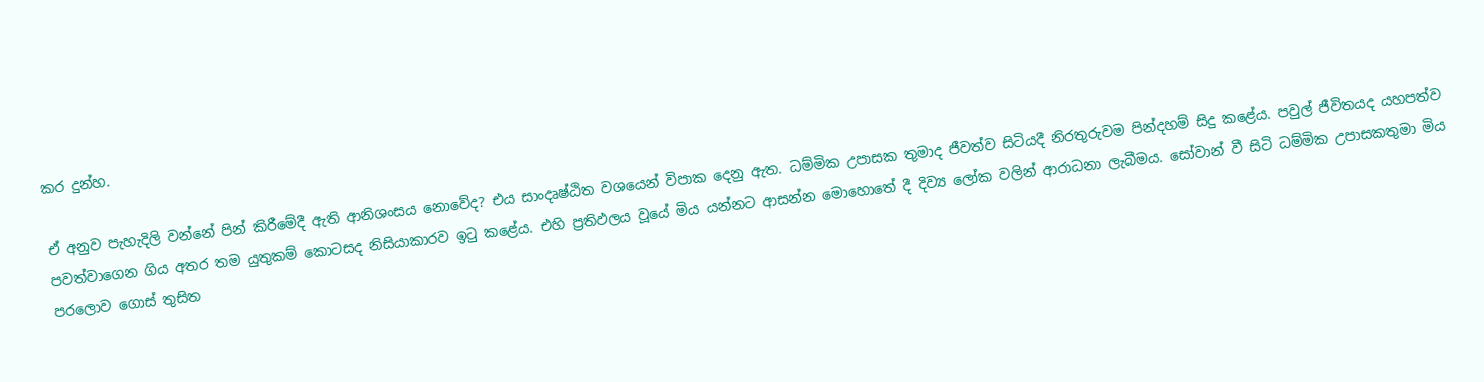කර දුන්හ.

ඒ අනුව පැහැදිලි වන්නේ පින් කිරීමේදී ඇති ආනිශංසය නොවේද? එය සාංදෘෂ්ඨිත වශයෙන් විපාක දෙනු ඇත. ධම්මික උපාසක තුමාද ජීවත්ව සිටියදී නිරතුරුවම පින්දහම් සිදු කළේය. පවුල් ජීවිතයද යහපත්ව පවත්වාගෙන ගිය අතර තම යුතුකම් කොටසද නිසියාකාරව ඉටු කළේය. එහි ප්‍රතිඵලය වූයේ මිය යන්නට ආසන්න මොහොතේ දී දිව්‍ය ලෝක වලින් ආරාධනා ලැබීමය. සෝවාන් වී සිටි ධම්මික උපාසකතුමා මිය පරලොව ගොස් තුසිත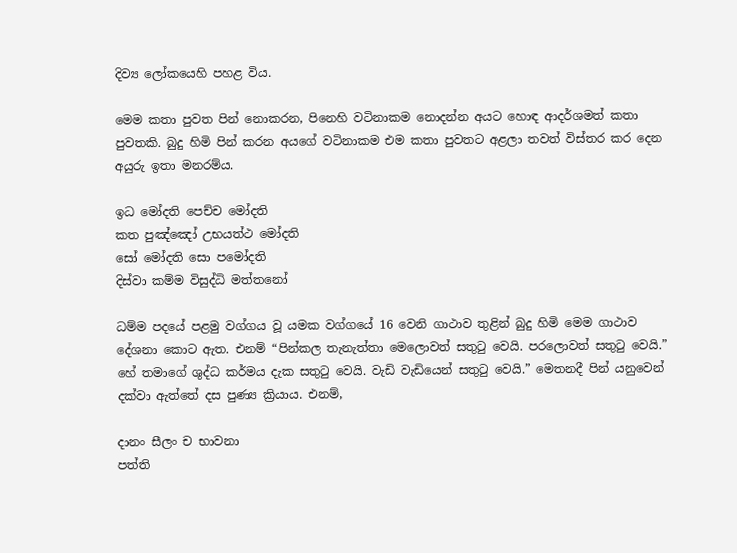දිව්‍ය ලෝකයෙහි පහළ විය.

මෙම කතා පුවත පින් නොකරන, පිනෙහි වටිනාකම නොදන්න අයට හොඳ ආදර්ශමත් කතා පුවතකි. බුදු හිමි පින් කරන අයගේ වටිනාකම එම කතා පුවතට අළලා තවත් විස්තර කර දෙන අයුරු ඉතා මනරම්ය.

ඉධ මෝදති පෙච්ච මෝදති
කත පුඤ්ඤෝ උභයත්ථ මෝදති
සෝ මෝදති සො පමෝදති
දිස්වා කම්ම විසුද්ධි මත්තනෝ

ධම්ම පදයේ පළමු වග්ගය වූ යමක වග්ගයේ 16 වෙනි ගාථාව තුළින් බුදු හිමි මෙම ගාථාව දේශනා කොට ඇත. එනම් “පින්කල තැනැත්තා මෙලොවත් සතුටු වෙයි. පරලොවත් සතුටු වෙයි.” හේ තමාගේ ශුද්ධ කර්මය දැක සතුටු වෙයි. වැඩි වැඩියෙන් සතුටු වෙයි.” මෙතනදී පින් යනුවෙන් දක්වා ඇත්තේ දස පුණ්‍ය ක්‍රියාය. එනම්,

දානං සීලං ච භාවනා
පත්ති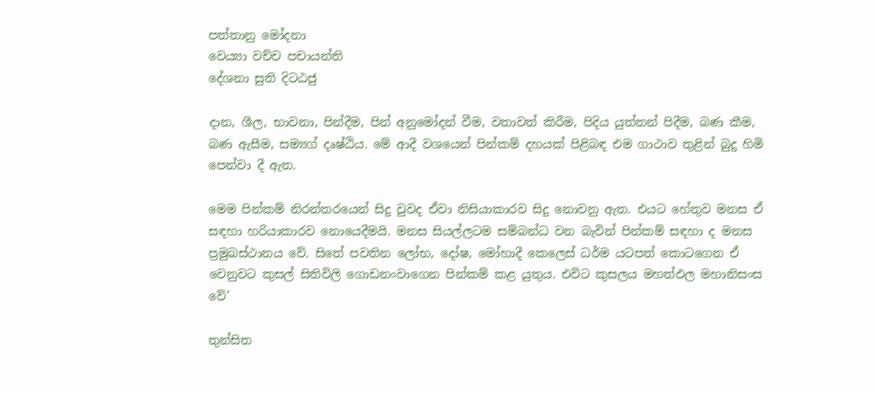පත්තානු මෝදනා
වෙය්‍යා වච්ච පචායන්ති
දේශනා සුති දිටඨජු

දාන, ශීල, භාවනා, පින්දීම, පින් අනුමෝදන් වීම, වතාවත් කිරීම, පිදිය යුත්තන් පිදීම, බණ කීම, බණ ඇසීම, සම්‍යග් දෘෂ්ඨිය. මේ ආදී වශයෙන් පින්කම් දහයක් පිළිබඳ එම ගාථාව තුළින් බුදු හිමි පෙන්වා දී ඇත.

මෙම පින්කම් නිරන්තරයෙන් සිදු වුවද ඒවා නිසියාකාරව සිදු නොවනු ඇත. එයට හේතුව මනස ඒ සඳහා හරියාකාරව නොයෙදීමයි. මනස සියල්ලටම සම්බන්ධ වන බැවින් පින්කම් සඳහා ද මනස ප්‍රමුඛස්ථානය වේ. සිතේ පවතින ලෝභ, දෝෂ, මෝහාදී කෙලෙස් ධර්ම යටපත් කොටගෙන ඒ වෙනුවට කුසල් සිතිවිලි ගොඩනංවාගෙන පින්කම් කළ යුතුය. එවිට කුසලය මහත්ඵල මහානිසංස වේ’

තුන්සිත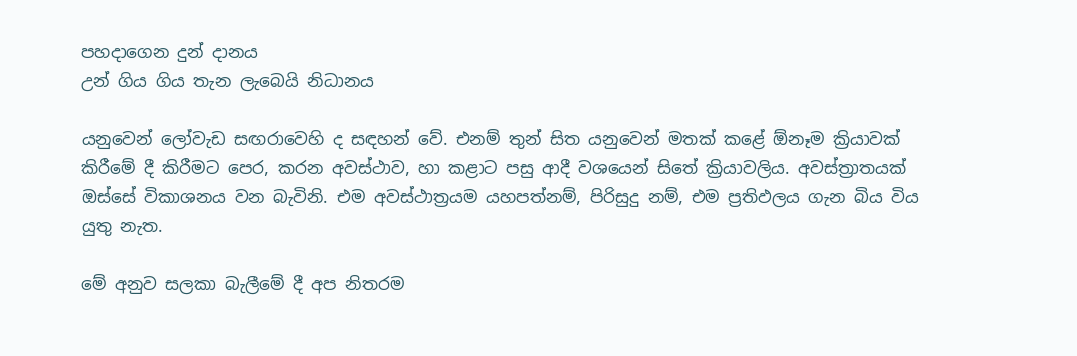පහදාගෙන දුන් දානය
උන් ගිය ගිය තැන ලැබෙයි නිධානය

යනුවෙන් ලෝවැඩ සඟරාවෙහි ද සඳහන් වේ. එනම් තුන් සිත යනුවෙන් මතක් කළේ ඕනෑම ක්‍රියාවක් කිරීමේ දී කිරීමට පෙර, කරන අවස්ථාව, හා කළාට පසු ආදී වශයෙන් සිතේ ක්‍රියාවලිය. අවස්ත්‍රාතයක් ඔස්සේ විකාශනය වන බැවිනි. එම අවස්ථාත්‍රයම යහපත්නම්, පිරිසුදු නම්, එම ප්‍රතිඵලය ගැන බිය විය යුතු නැත.

මේ අනුව සලකා බැලීමේ දී අප නිතරම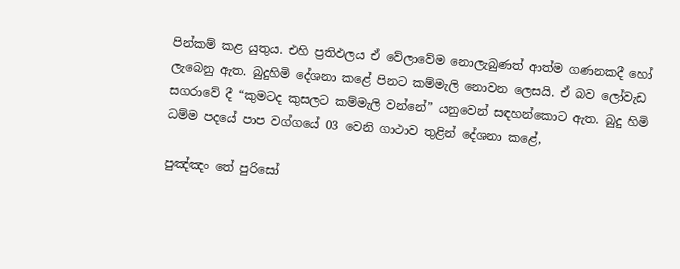පින්කම් කළ යුතුය. එහි ප්‍රතිඵලය ඒ වේලාවේම නොලැබුණත් ආත්ම ගණනකදී හෝ ලැබෙනු ඇත. බුදුහිමි දේශනා කළේ පිනට කම්මැලි නොවන ලෙසයි. ඒ බව ලෝවැඩ සගරාවේ දී “කුමටද කුසලට කම්මැලි වන්නේ” යනුවෙන් සඳහන්කොට ඇත. බුදු හිමි ධම්ම පදයේ පාප වග්ගයේ 03 වෙනි ගාථාව තුළින් දේශනා කළේ,

පුඤ්ඤං තේ පුරිසෝ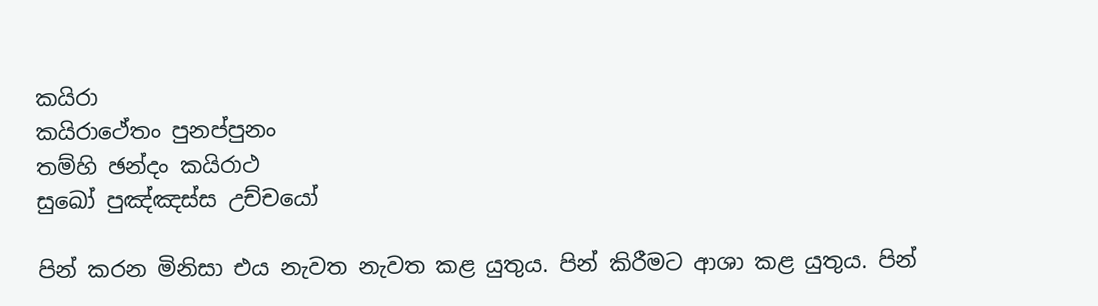කයිරා
කයිරාථේතං පුනප්පුනං
තම්හි ඡන්දං කයිරාථ
සුඛෝ පුඤ්ඤස්ස උච්චයෝ

පින් කරන මිනිසා එය නැවත නැවත කළ යුතුය. පින් කිරීමට ආශා කළ යුතුය. පින්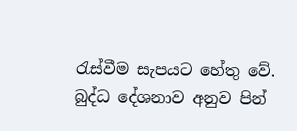රැස්වීම සැපයට හේතු වේ. බුද්ධ දේශනාව අනුව පින්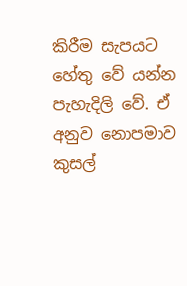කිරීම සැපයට හේතු වේ යන්න පැහැදිලි වේ. ඒ අනුව නොපමාව කුසල්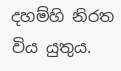දහම්හි නිරත විය යුතුය.